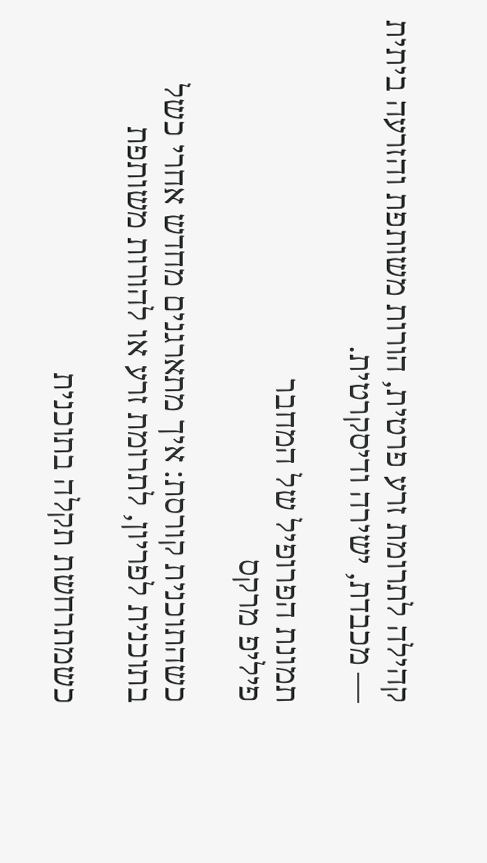קהילה לתרומת זרע פרטית, הורות משותפת והזרעה ביתית — מכבדת, ישירה ודיסקרטית.

תמונת הפרופיל של המחבר
פיליפ מרקס

כשהתוכנית קורסת: איך מתארגנים מחדש אחרי כשל בתוכנית לפריון, לתרומת זרע או להורות משותפת

כשמתרחשת תקלה בתוכנית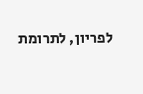לפריון, לתרומת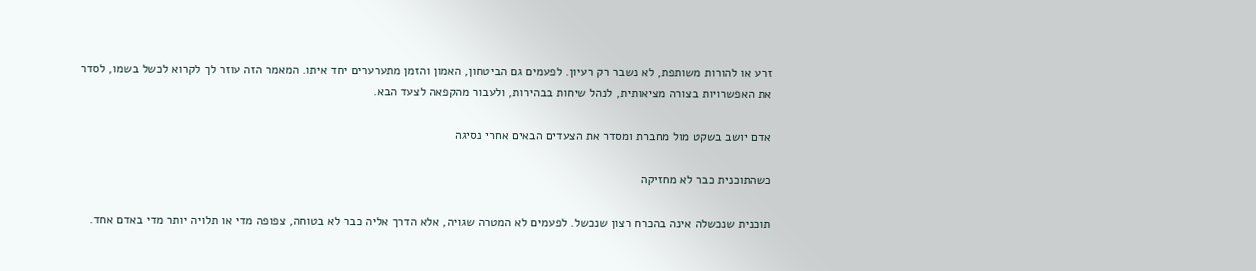זרע או להורות משותפת, לא נשבר רק רעיון. לפעמים גם הביטחון, האמון והזמן מתערערים יחד איתו. המאמר הזה עוזר לך לקרוא לכשל בשמו, לסדר את האפשרויות בצורה מציאותית, לנהל שיחות בבהירות, ולעבור מהקפאה לצעד הבא.

אדם יושב בשקט מול מחברת ומסדר את הצעדים הבאים אחרי נסיגה

כשהתוכנית כבר לא מחזיקה

תוכנית שנכשלה אינה בהכרח רצון שנכשל. לפעמים לא המטרה שגויה, אלא הדרך אליה כבר לא בטוחה, צפופה מדי או תלויה יותר מדי באדם אחד.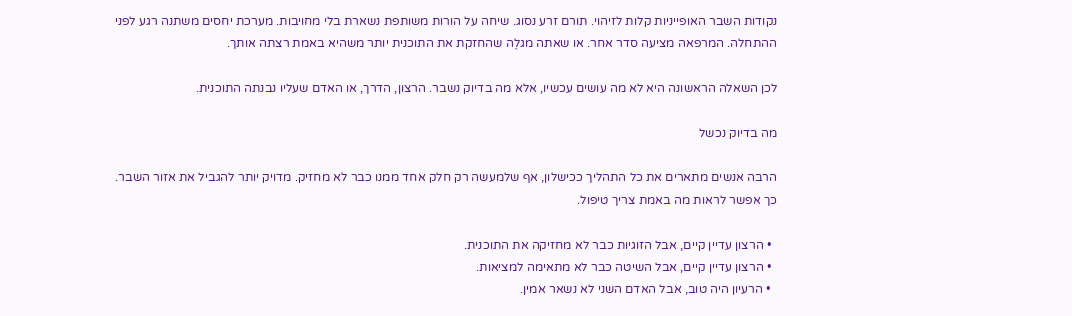נקודות השבר האופייניות קלות לזיהוי. תורם זרע נסוג. שיחה על הורות משותפת נשארת בלי מחויבות. מערכת יחסים משתנה רגע לפני ההתחלה. המרפאה מציעה סדר אחר. או שאתה מגלֶה שהחזקת את התוכנית יותר משהיא באמת רצתה אותך.

לכן השאלה הראשונה היא לא מה עושים עכשיו, אלא מה בדיוק נשבר. הרצון, הדרך, או האדם שעליו נבנתה התוכנית.

מה בדיוק נכשל

הרבה אנשים מתארים את כל התהליך ככישלון, אף שלמעשה רק חלק אחד ממנו כבר לא מחזיק. מדויק יותר להגביל את אזור השבר. כך אפשר לראות מה באמת צריך טיפול.

  • הרצון עדיין קיים, אבל הזוגיות כבר לא מחזיקה את התוכנית.
  • הרצון עדיין קיים, אבל השיטה כבר לא מתאימה למציאות.
  • הרעיון היה טוב, אבל האדם השני לא נשאר אמין.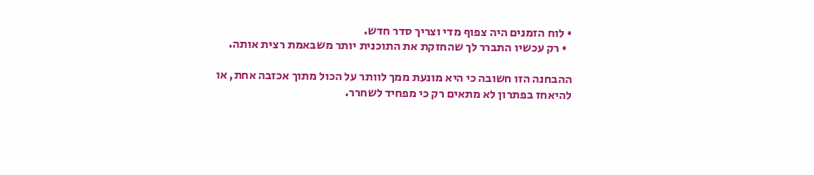• לוח הזמנים היה צפוף מדי וצריך סדר חדש.
  • רק עכשיו התברר לך שהחזקת את התוכנית יותר משבאמת רצית אותה.

ההבחנה הזו חשובה כי היא מונעת ממך לוותר על הכול מתוך אכזבה אחת, או להיאחז בפתרון לא מתאים רק כי מפחיד לשחרר.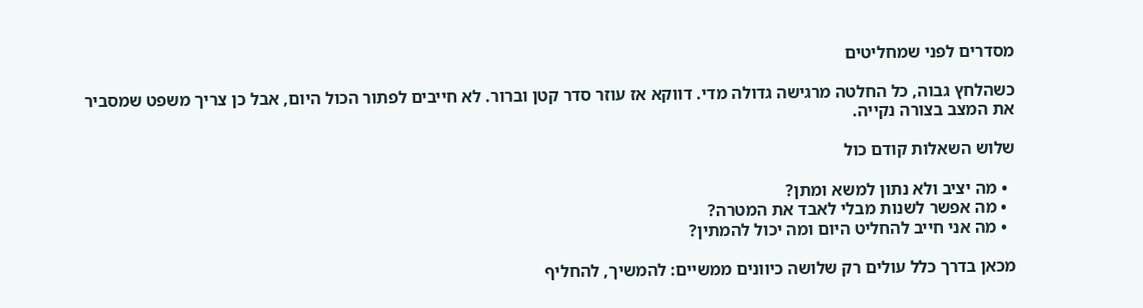מסדרים לפני שמחליטים

כשהלחץ גבוה, כל החלטה מרגישה גדולה מדי. דווקא אז עוזר סדר קטן וברור. לא חייבים לפתור הכול היום, אבל כן צריך משפט שמסביר את המצב בצורה נקייה.

שלוש השאלות קודם כול

  • מה יציב ולא נתון למשא ומתן?
  • מה אפשר לשנות מבלי לאבד את המטרה?
  • מה אני חייב להחליט היום ומה יכול להמתין?

מכאן בדרך כלל עולים רק שלושה כיוונים ממשיים: להמשיך, להחליף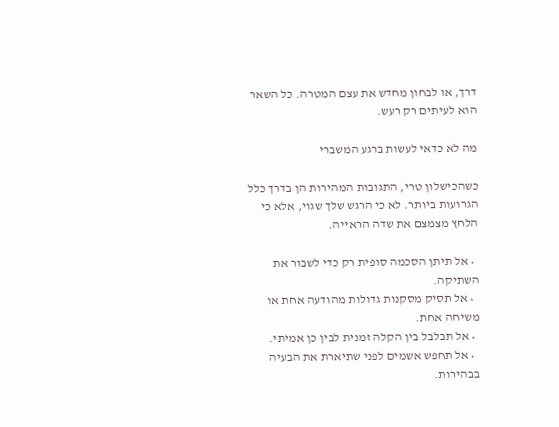דרך, או לבחון מחדש את עצם המטרה. כל השאר הוא לעיתים רק רעש.

מה לא כדאי לעשות ברגע המשברי

כשהכישלון טרי, התגובות המהירות הן בדרך כלל הגרועות ביותר. לא כי הרגש שלך שגוי, אלא כי הלחץ מצמצם את שדה הראייה.

  • אל תיתן הסכמה סופית רק כדי לשבור את השתיקה.
  • אל תסיק מסקנות גדולות מהודעה אחת או משיחה אחת.
  • אל תבלבל בין הקלה זמנית לבין כן אמיתי.
  • אל תחפש אשמים לפני שתיארת את הבעיה בבהירות.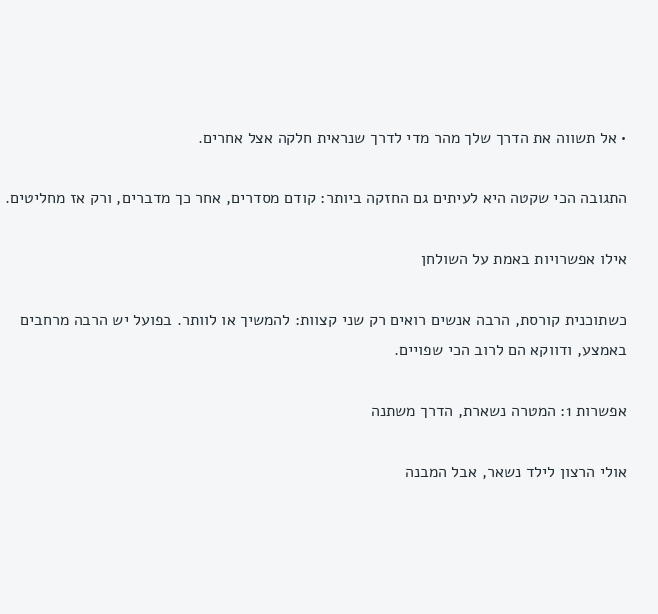• אל תשווה את הדרך שלך מהר מדי לדרך שנראית חלקה אצל אחרים.

התגובה הכי שקטה היא לעיתים גם החזקה ביותר: קודם מסדרים, אחר כך מדברים, ורק אז מחליטים.

אילו אפשרויות באמת על השולחן

כשתוכנית קורסת, הרבה אנשים רואים רק שני קצוות: להמשיך או לוותר. בפועל יש הרבה מרחבים באמצע, ודווקא הם לרוב הכי שפויים.

אפשרות 1: המטרה נשארת, הדרך משתנה

אולי הרצון לילד נשאר, אבל המבנה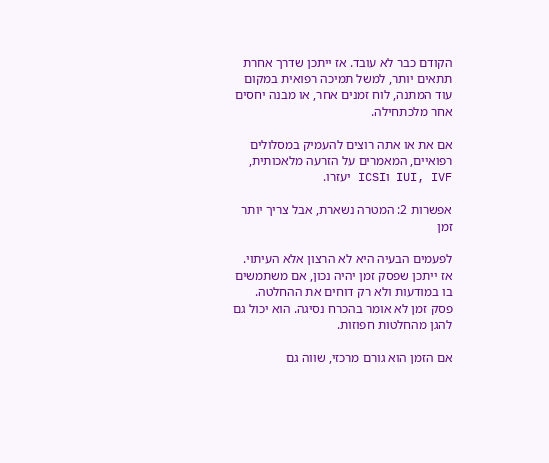הקודם כבר לא עובד. אז ייתכן שדרך אחרת תתאים יותר, למשל תמיכה רפואית במקום עוד המתנה, לוח זמנים אחר, או מבנה יחסים אחר מלכתחילה.

אם את או אתה רוצים להעמיק במסלולים רפואיים, המאמרים על הזרעה מלאכותית, IUI, IVF וICSI יעזרו.

אפשרות 2: המטרה נשארת, אבל צריך יותר זמן

לפעמים הבעיה היא לא הרצון אלא העיתוי. אז ייתכן שפסק זמן יהיה נכון, אם משתמשים בו במודעות ולא רק דוחים את ההחלטה. פסק זמן לא אומר בהכרח נסיגה. הוא יכול גם להגן מהחלטות חפוזות.

אם הזמן הוא גורם מרכזי, שווה גם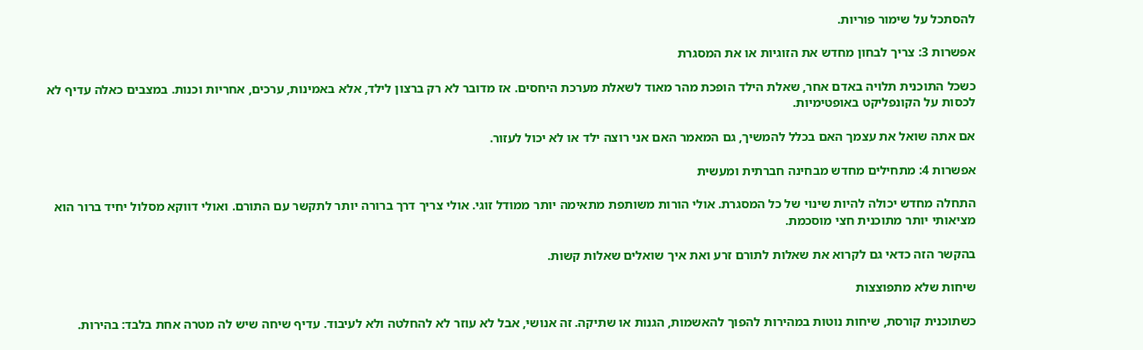להסתכל על שימור פוריות.

אפשרות 3: צריך לבחון מחדש את הזוגיות או את המסגרת

כשכל התוכנית תלויה באדם אחר, שאלת הילד הופכת מהר מאוד לשאלת מערכת היחסים. אז מדובר לא רק ברצון לילד, אלא באמינות, ערכים, אחריות וכנות. במצבים כאלה עדיף לא לכסות על הקונפליקט באופטימיות.

אם אתה שואל את עצמך האם בכלל להמשיך, גם המאמר האם אני רוצה ילד או לא יכול לעזור.

אפשרות 4: מתחילים מחדש מבחינה חברתית ומעשית

התחלה מחדש יכולה להיות שינוי של כל המסגרת. אולי הורות משותפת מתאימה יותר ממודל זוגי. אולי צריך דרך ברורה יותר לתקשר עם התורם. ואולי דווקא מסלול יחיד ברור הוא מציאותי יותר מתוכנית חצי מוסכמת.

בהקשר הזה כדאי גם לקרוא את שאלות לתורם זרע ואת איך שואלים שאלות קשות.

שיחות שלא מתפוצצות

כשתוכנית קורסת, שיחות נוטות במהירות להפוך להאשמות, הגנות או שתיקה. זה אנושי, אבל לא עוזר לא להחלטה ולא לעיבוד. עדיף שיחה שיש לה מטרה אחת בלבד: בהירות.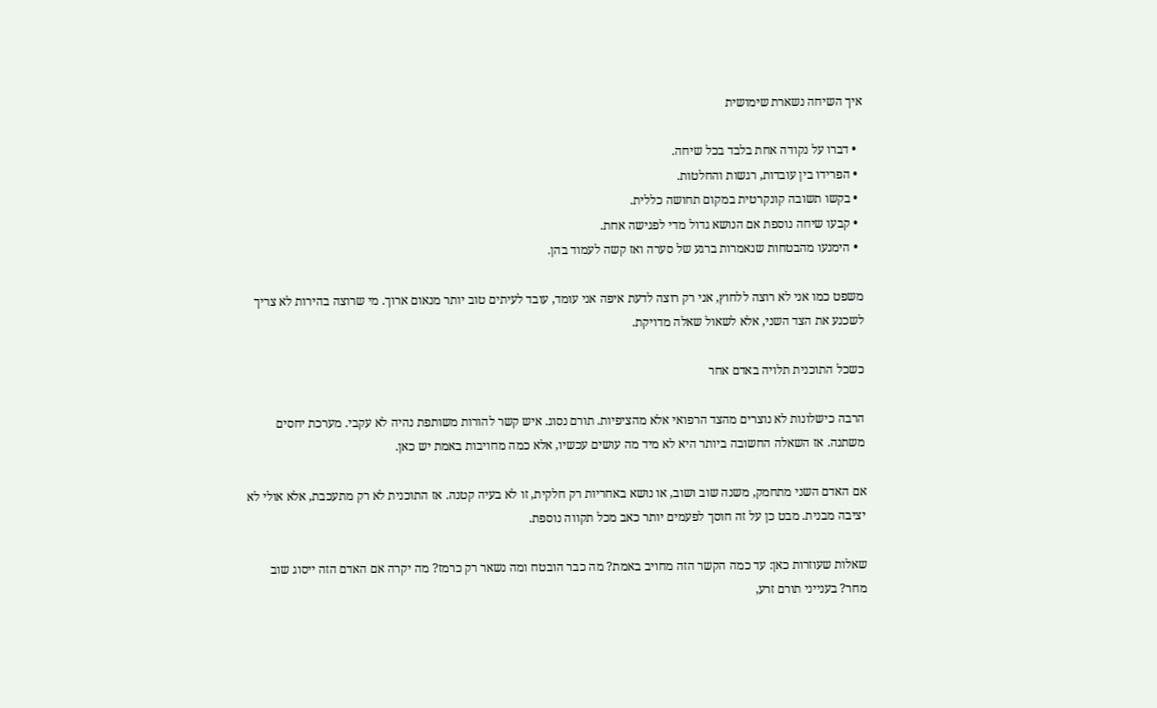איך השיחה נשארת שימושית

  • דברו על נקודה אחת בלבד בכל שיחה.
  • הפרידו בין עובדות, רגשות והחלטות.
  • בקשו תשובה קונקרטית במקום תחושה כללית.
  • קבעו שיחה נוספת אם הנושא גדול מדי לפגישה אחת.
  • הימנעו מהבטחות שנאמרות ברגע של סערה ואז קשה לעמוד בהן.

משפט כמו אני לא רוצה ללחוץ, אני רק רוצה לדעת איפה אני עומד, עובד לעיתים טוב יותר מנאום ארוך. מי שרוצה בהירות לא צריך לשכנע את הצד השני, אלא לשאול שאלה מדויקת.

כשכל התוכנית תלויה באדם אחר

הרבה כישלונות לא נוצרים מהצד הרפואי אלא מהציפיות. תורם נסוג. איש קשר להורות משותפת נהיה לא עקבי. מערכת יחסים משתנה. אז השאלה החשובה ביותר היא לא מיד מה עושים עכשיו, אלא כמה מחויבות באמת יש כאן.

אם האדם השני מתחמק, משנה שוב ושוב, או נושא באחריות רק חלקית, זו לא בעיה קטנה. אז התוכנית לא רק מתעכבת, אלא אולי לא יציבה מבנית. מבט כן על זה חוסך לפעמים יותר כאב מכל תקווה נוספת.

שאלות שעוזרות כאן: עד כמה הקשר הזה מחויב באמת? מה כבר הובטח ומה נשאר רק כרמז? מה יקרה אם האדם הזה ייסוג שוב מחר? בענייני תורם זרע,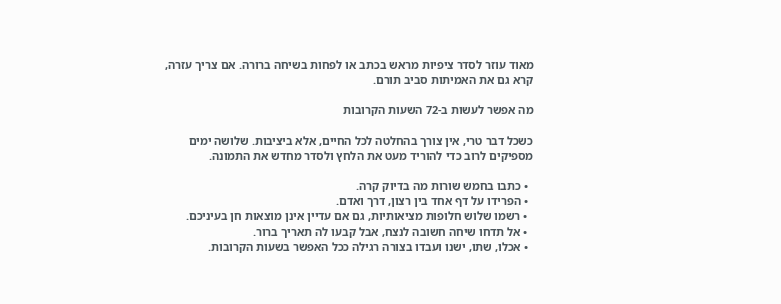מאוד עוזר לסדר ציפיות מראש בכתב או לפחות בשיחה ברורה. אם צריך עזרה, קרא גם את האמיתות סביב תורם.

מה אפשר לעשות ב-72 השעות הקרובות

כשכל דבר טרי, אין צורך בהחלטה לכל החיים, אלא ביציבות. שלושה ימים מספיקים לרוב כדי להוריד מעט את הלחץ ולסדר מחדש את התמונה.

  • כתבו בחמש שורות מה בדיוק קרה.
  • הפרידו על דף אחד בין רצון, דרך ואדם.
  • רשמו שלוש חלופות מציאותיות, גם אם עדיין אינן מוצאות חן בעיניכם.
  • אל תדחו שיחה חשובה לנצח, אבל קבעו לה תאריך ברור.
  • אכלו, שתו, ישנו ועבדו בצורה רגילה ככל האפשר בשעות הקרובות.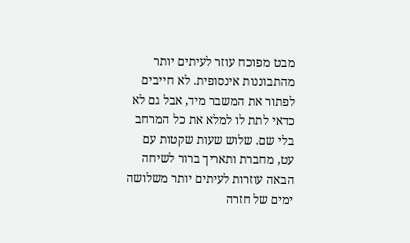מבט מפוכח עוזר לעיתים יותר מהתבוננות אינסופית. לא חייבים לפתור את המשבר מיד, אבל גם לא כדאי לתת לו למלא את כל המרחב בלי שם. שלוש שעות שקטות עם עט, מחברת ותאריך ברור לשיחה הבאה עוזרות לעיתים יותר משלושה ימים של חזרה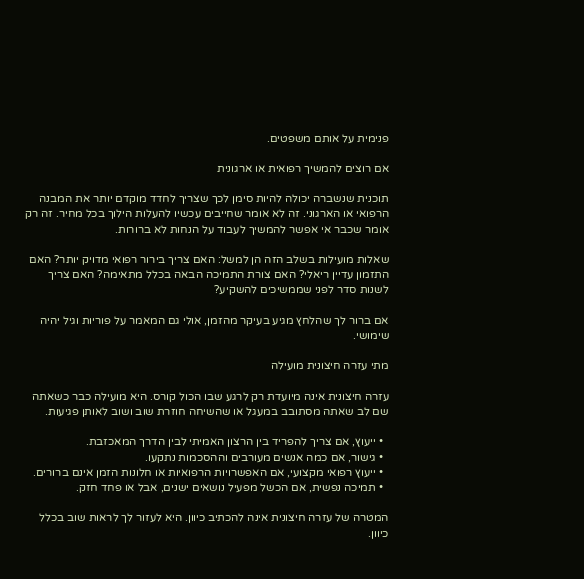פנימית על אותם משפטים.

אם רוצים להמשיך רפואית או ארגונית

תוכנית שנשברה יכולה להיות סימן לכך שצריך לחדד מוקדם יותר את המבנה הרפואי או הארגוני. זה לא אומר שחייבים עכשיו להעלות הילוך בכל מחיר. זה רק אומר שכבר אי אפשר להמשיך לעבוד על הנחות לא ברורות.

שאלות מועילות בשלב הזה הן למשל: האם צריך בירור רפואי מדויק יותר? האם התזמון עדיין ריאלי? האם צורת התמיכה הבאה בכלל מתאימה? האם צריך לשנות סדר לפני שממשיכים להשקיע?

אם ברור לך שהלחץ מגיע בעיקר מהזמן, אולי גם המאמר על פוריות וגיל יהיה שימושי.

מתי עזרה חיצונית מועילה

עזרה חיצונית אינה מיועדת רק לרגע שבו הכול קורס. היא מועילה כבר כשאתה שם לב שאתה מסתובב במעגל או שהשיחה חוזרת שוב ושוב לאותן פגיעות.

  • ייעוץ, אם צריך להפריד בין הרצון האמיתי לבין הדרך המאכזבת.
  • גישור, אם כמה אנשים מעורבים וההסכמות נתקעו.
  • ייעוץ רפואי מקצועי, אם האפשרויות הרפואיות או חלונות הזמן אינם ברורים.
  • תמיכה נפשית, אם הכשל מפעיל נושאים ישנים, אבל או פחד חזק.

המטרה של עזרה חיצונית אינה להכתיב כיוון. היא לעזור לך לראות שוב בכלל כיוון.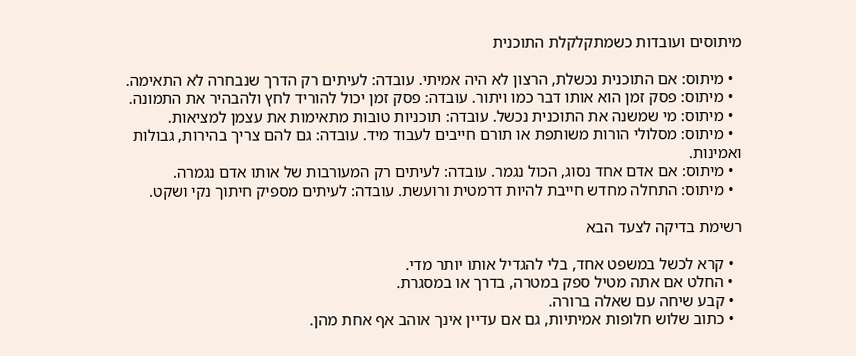מיתוסים ועובדות כשמתקלקלת התוכנית

  • מיתוס: אם התוכנית נכשלת, הרצון לא היה אמיתי. עובדה: לעיתים רק הדרך שנבחרה לא התאימה.
  • מיתוס: פסק זמן הוא אותו דבר כמו ויתור. עובדה: פסק זמן יכול להוריד לחץ ולהבהיר את התמונה.
  • מיתוס: מי שמשנה את התוכנית נכשל. עובדה: תוכניות טובות מתאימות את עצמן למציאות.
  • מיתוס: מסלולי הורות משותפת או תורם חייבים לעבוד מיד. עובדה: גם להם צריך בהירות, גבולות ואמינות.
  • מיתוס: אם אדם אחד נסוג, הכול נגמר. עובדה: לעיתים רק המעורבות של אותו אדם נגמרה.
  • מיתוס: התחלה מחדש חייבת להיות דרמטית ורועשת. עובדה: לעיתים מספיק חיתוך נקי ושקט.

רשימת בדיקה לצעד הבא

  • קרא לכשל במשפט אחד, בלי להגדיל אותו יותר מדי.
  • החלט אם אתה מטיל ספק במטרה, בדרך או במסגרת.
  • קבע שיחה עם שאלה ברורה.
  • כתוב שלוש חלופות אמיתיות, גם אם עדיין אינך אוהב אף אחת מהן.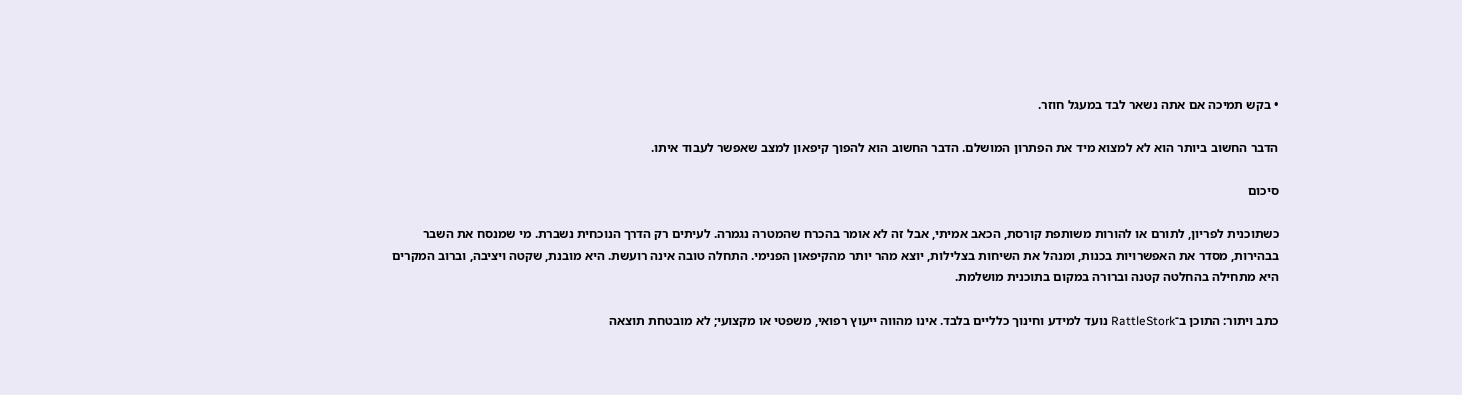• בקש תמיכה אם אתה נשאר לבד במעגל חוזר.

הדבר החשוב ביותר הוא לא למצוא מיד את הפתרון המושלם. הדבר החשוב הוא להפוך קיפאון למצב שאפשר לעבוד איתו.

סיכום

כשתוכנית לפריון, לתורם או להורות משותפת קורסת, הכאב אמיתי, אבל זה לא אומר בהכרח שהמטרה נגמרה. לעיתים רק הדרך הנוכחית נשברת. מי שמנסח את השבר בבהירות, מסדר את האפשרויות בכנות, ומנהל את השיחות בצלילות, יוצא מהר יותר מהקיפאון הפנימי. התחלה טובה אינה רועשת. היא מובנת, שקטה ויציבה, וברוב המקרים היא מתחילה בהחלטה קטנה וברורה במקום בתוכנית מושלמת.

כתב ויתור: התוכן ב־RattleStork נועד למידע וחינוך כלליים בלבד. אינו מהווה ייעוץ רפואי, משפטי או מקצועי; לא מובטחת תוצאה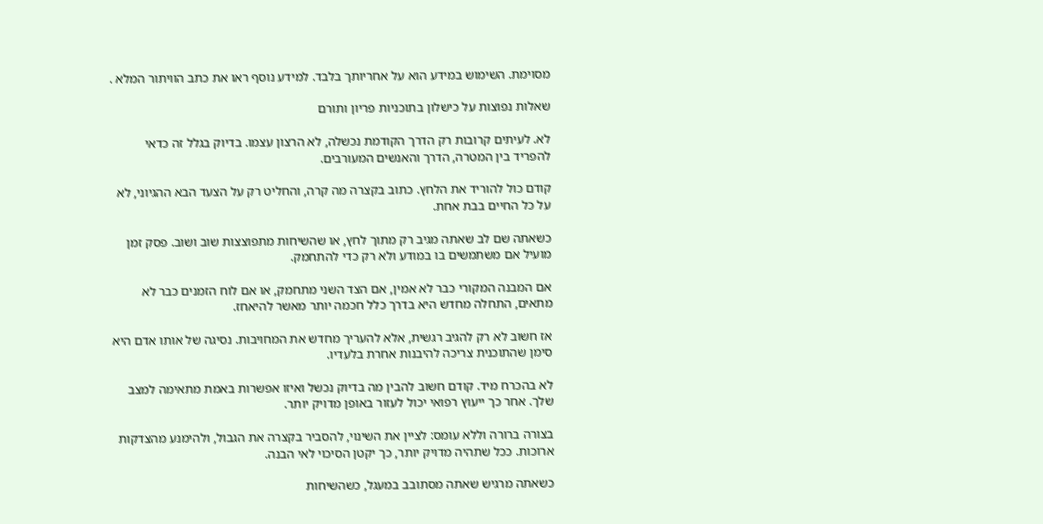מסוימת. השימוש במידע הוא על אחריותך בלבד. למידע נוסף ראו את כתב הוויתור המלא .

שאלות נפוצות על כישלון בתוכניות פריון ותורם

לא. לעיתים קרובות רק הדרך הקודמת נכשלה, לא הרצון עצמו. בדיוק בגלל זה כדאי להפריד בין המטרה, הדרך והאנשים המעורבים.

קודם כול להוריד את הלחץ. כתוב בקצרה מה קרה, והחליט רק על הצעד הבא ההגיוני, לא על כל החיים בבת אחת.

כשאתה שם לב שאתה מגיב רק מתוך לחץ, או שהשיחות מתפוצצות שוב ושוב. פסק זמן מועיל אם משתמשים בו במודע ולא רק כדי להתחמק.

אם המבנה המקורי כבר לא אמין, אם הצד השני מתחמק, או אם לוח הזמנים כבר לא מתאים, התחלה מחדש היא בדרך כלל חכמה יותר מאשר להיאחז.

אז חשוב לא רק להגיב רגשית, אלא להעריך מחדש את המחויבות. נסיגה של אותו אדם היא סימן שהתוכנית צריכה להיבנות אחרת בלעדיו.

לא בהכרח מיד. קודם חשוב להבין מה בדיוק נכשל ואיזו אפשרות באמת מתאימה למצב שלך. אחר כך ייעוץ רפואי יכול לעזור באופן מדויק יותר.

בצורה ברורה וללא עומס: לציין את השינוי, להסביר בקצרה את הגבול, ולהימנע מהצדקות ארוכות. ככל שתהיה מדויק יותר, כך יקטן הסיכוי לאי הבנה.

כשאתה מרגיש שאתה מסתובב במעגל, כשהשיחות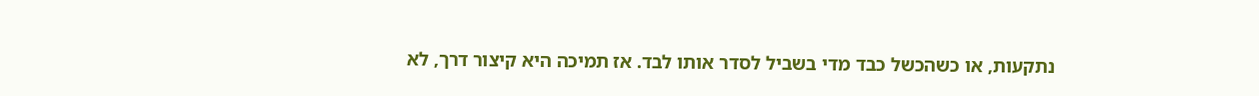נתקעות, או כשהכשל כבד מדי בשביל לסדר אותו לבד. אז תמיכה היא קיצור דרך, לא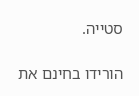סטייה.

הורידו בחינם את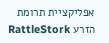אפליקציית תרומת הזרע RattleStork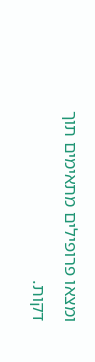ומצאו פרופילים מתאימים תוך דקות.